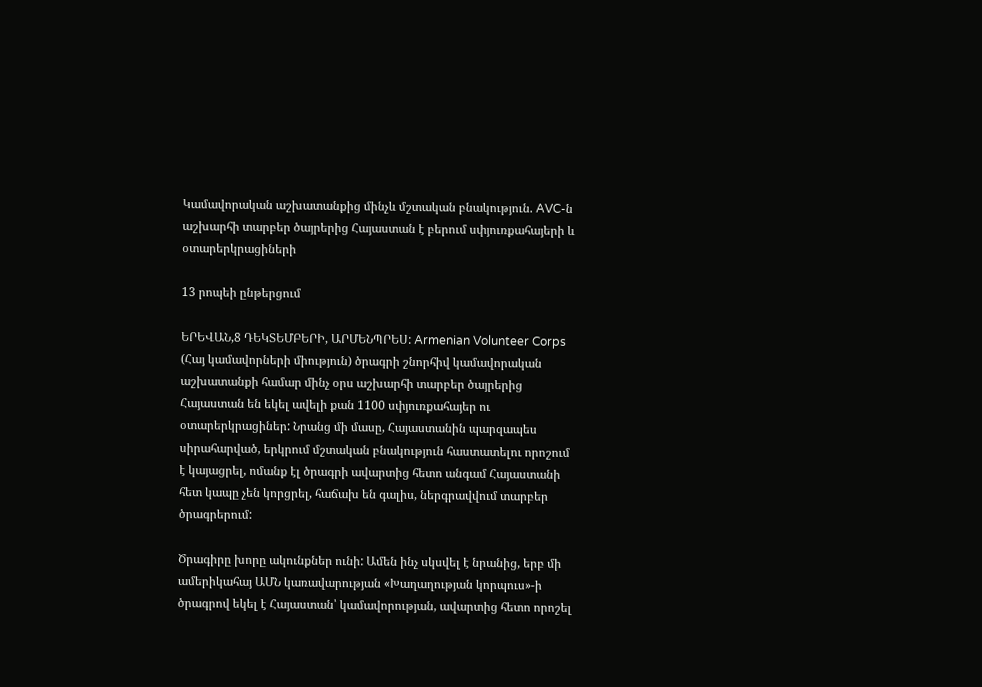Կամավորական աշխատանքից մինչև մշտական բնակություն. AVC-ն աշխարհի տարբեր ծայրերից Հայաստան է բերում սփյուռքահայերի և օտարերկրացիների

13 րոպեի ընթերցում

ԵՐԵՎԱՆ,8 ԴԵԿՏԵՄԲԵՐԻ, ԱՐՄԵՆՊՐԵՍ: Armenian Volunteer Corps (Հայ կամավորների միություն) ծրագրի շնորհիվ կամավորական աշխատանքի համար մինչ օրս աշխարհի տարբեր ծայրերից Հայաստան են եկել ավելի քան 1100 սփյուռքահայեր ու օտարերկրացիներ: Նրանց մի մասը, Հայաստանին պարզապես սիրահարված, երկրում մշտական բնակություն հաստատելու որոշում է կայացրել, ոմանք էլ ծրագրի ավարտից հետո անգամ Հայաստանի հետ կապը չեն կորցրել, հաճախ են գալիս, ներգրավվում տարբեր ծրագրերում:

Ծրագիրը խորը ակունքներ ունի: Ամեն ինչ սկսվել է նրանից, երբ մի ամերիկահայ ԱՄՆ կառավարության «Խաղաղության կորպուս»-ի ծրագրով եկել է Հայաստան՝ կամավորության, ավարտից հետո որոշել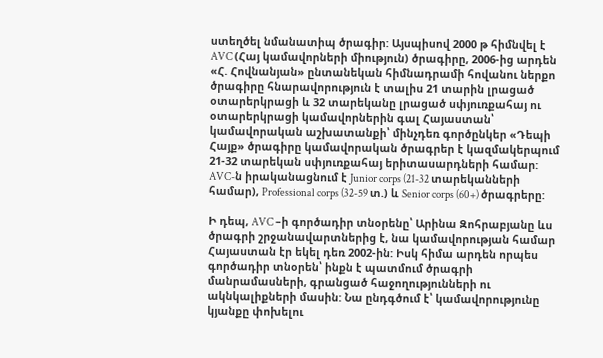ստեղծել նմանատիպ ծրագիր: Այսպիսով 2000 թ հիմնվել է AVC (Հայ կամավորների միություն) ծրագիրը, 2006-ից արդեն «Հ. Հովնանյան» ընտանեկան հիմնադրամի հովանու ներքո ծրագիրը հնարավորություն է տալիս 21 տարին լրացած օտարերկրացի և 32 տարեկանը լրացած սփյուռքահայ ու օտարերկրացի կամավորներին գալ Հայաստան՝ կամավորական աշխատանքի՝ մինչդեռ գործընկեր «Դեպի Հայք» ծրագիրը կամավորական ծրագրեր է կազմակերպում 21-32 տարեկան սփյուռքահայ երիտասարդների համար: AVC-ն իրականացնում է Junior corps (21-32 տարեկանների համար), Professional corps (32-59 տ.) և Senior corps (60+) ծրագրերը:

Ի դեպ, AVC –ի գործադիր տնօրենը՝ Արինա Զոհրաբյանը ևս ծրագրի շրջանավարտներից է, նա կամավորության համար Հայաստան էր եկել դեռ 2002-ին: Իսկ հիմա արդեն որպես գործադիր տնօրեն՝ ինքն է պատմում ծրագրի մանրամասների, գրանցած հաջողությունների ու ակնկալիքների մասին: Նա ընդգծում է՝ կամավորությունը կյանքը փոխելու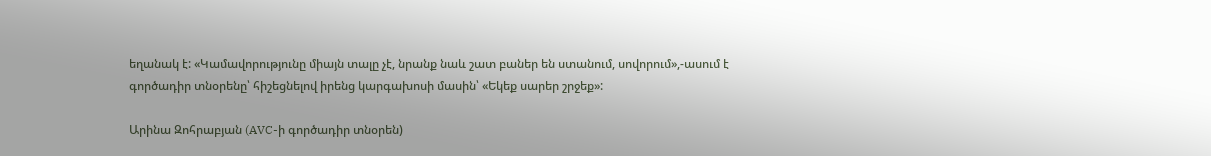եղանակ է: «Կամավորությունը միայն տալը չէ, նրանք նաև շատ բաներ են ստանում, սովորում»,-ասում է գործադիր տնօրենը՝ հիշեցնելով իրենց կարգախոսի մասին՝ «Եկեք սարեր շրջեք»:

Արինա Զոհրաբյան (AVC-ի գործադիր տնօրեն)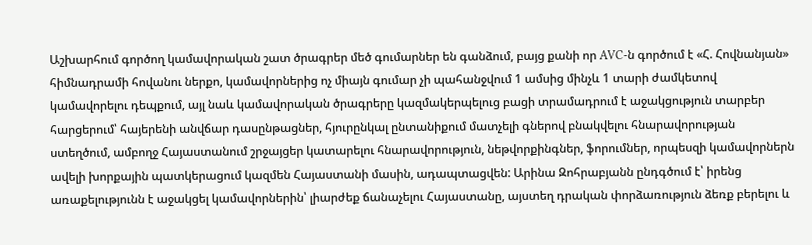Աշխարհում գործող կամավորական շատ ծրագրեր մեծ գումարներ են գանձում, բայց քանի որ AVC-ն գործում է «Հ. Հովնանյան» հիմնադրամի հովանու ներքո, կամավորներից ոչ միայն գումար չի պահանջվում 1 ամսից մինչև 1 տարի ժամկետով կամավորելու դեպքում, այլ նաև կամավորական ծրագրերը կազմակերպելուց բացի տրամադրում է աջակցություն տարբեր հարցերում՝ հայերենի անվճար դասընթացներ, հյուրընկալ ընտանիքում մատչելի գներով բնակվելու հնարավորության ստեղծում, ամբողջ Հայաստանում շրջայցեր կատարելու հնարավորություն, նեթվորքինգներ, ֆորումներ, որպեսզի կամավորներն ավելի խորքային պատկերացում կազմեն Հայաստանի մասին, ադապտացվեն: Արինա Զոհրաբյանն ընդգծում է՝ իրենց առաքելությունն է աջակցել կամավորներին՝ լիարժեք ճանաչելու Հայաստանը, այստեղ դրական փորձառություն ձեռք բերելու և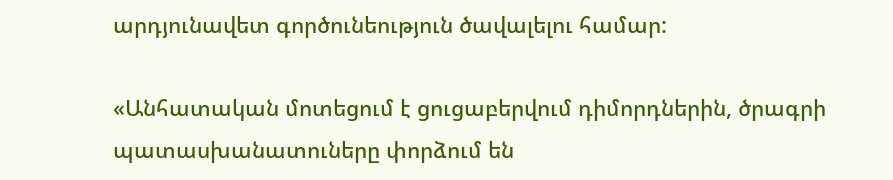արդյունավետ գործունեություն ծավալելու համար:

«Անհատական մոտեցում է ցուցաբերվում դիմորդներին, ծրագրի պատասխանատուները փորձում են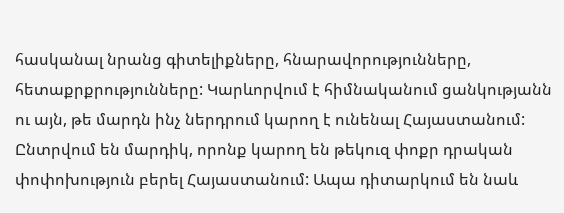հասկանալ նրանց գիտելիքները, հնարավորությունները, հետաքրքրությունները: Կարևորվում է հիմնականում ցանկությանն ու այն, թե մարդն ինչ ներդրում կարող է ունենալ Հայաստանում: Ընտրվում են մարդիկ, որոնք կարող են թեկուզ փոքր դրական փոփոխություն բերել Հայաստանում: Ապա դիտարկում են նաև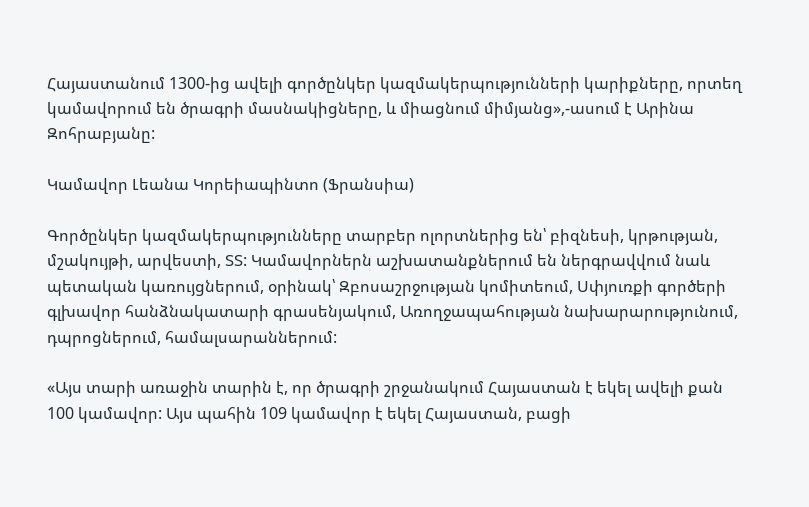Հայաստանում 1300-ից ավելի գործընկեր կազմակերպությունների կարիքները, որտեղ կամավորում են ծրագրի մասնակիցները, և միացնում միմյանց»,-ասում է Արինա Զոհրաբյանը:

Կամավոր Լեանա Կորեիապինտո (Ֆրանսիա)

Գործընկեր կազմակերպությունները տարբեր ոլորտներից են՝ բիզնեսի, կրթության, մշակույթի, արվեստի, ՏՏ: Կամավորներն աշխատանքներում են ներգրավվում նաև պետական կառույցներում, օրինակ՝ Զբոսաշրջության կոմիտեում, Սփյուռքի գործերի գլխավոր հանձնակատարի գրասենյակում, Առողջապահության նախարարությունում, դպրոցներում, համալսարաններում:

«Այս տարի առաջին տարին է, որ ծրագրի շրջանակում Հայաստան է եկել ավելի քան 100 կամավոր: Այս պահին 109 կամավոր է եկել Հայաստան, բացի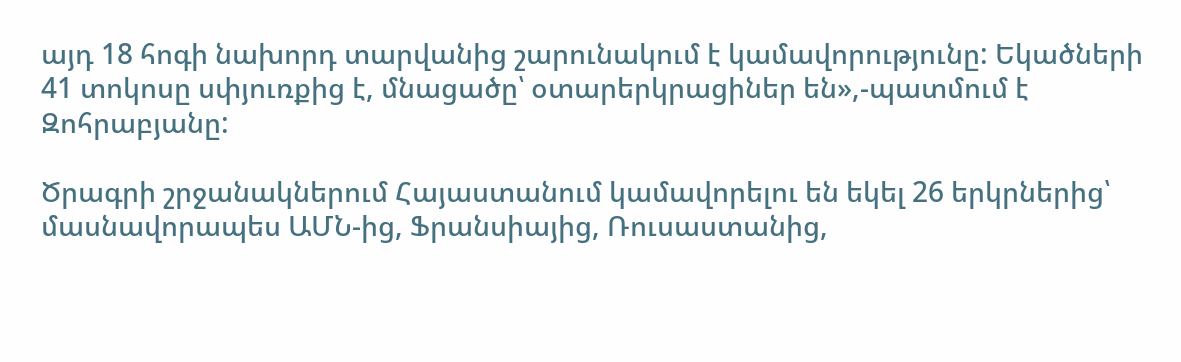այդ 18 հոգի նախորդ տարվանից շարունակում է կամավորությունը: Եկածների 41 տոկոսը սփյուռքից է, մնացածը՝ օտարերկրացիներ են»,-պատմում է Զոհրաբյանը:

Ծրագրի շրջանակներում Հայաստանում կամավորելու են եկել 26 երկրներից՝ մասնավորապես ԱՄՆ-ից, Ֆրանսիայից, Ռուսաստանից,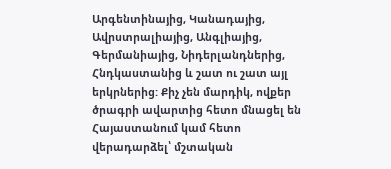Արգենտինայից, Կանադայից, Ավրստրալիայից, Անգլիայից, Գերմանիայից, Նիդերլանդներից, Հնդկաստանից և շատ ու շատ այլ երկրներից: Քիչ չեն մարդիկ, ովքեր ծրագրի ավարտից հետո մնացել են Հայաստանում կամ հետո վերադարձել՝ մշտական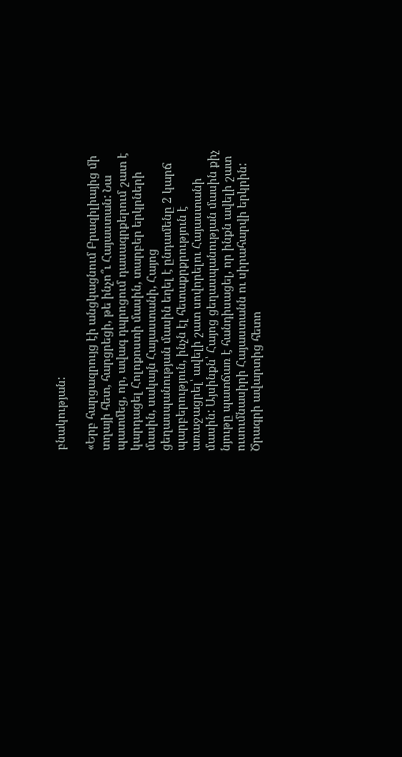բնակության:

«Երբ հարցազրույց էի անցկացնում Բրազիլիայից մի տղայի հետ, հարցրեցի, թե ինչո՞ւ Հայաստան: Նա պատմեց, որ, ավագ դպրոցում դասագրքերում շատ է կարդացել Հոլոքոստի մասին, տարբեր երկրների մասին, սակայն Հայաստանի, Հայոց ցեղասպանության մասին եղել է ընդամենը 2 կարճ պարբերություն, ինչն էլ հետաքրքրություն է առաջացրել՝ ավելի շատ սովորելու Հայաստանի մասին: Այսինքն՝ Հայոց ցեղասպանության մասին քիչ նյութը պատճառ է հանդիսացել, որ ինքն ավելի շատ ուսումնասիրի Հայաստանն ու սիրահարվի երկրին: Ծրագրի ավարտից հետո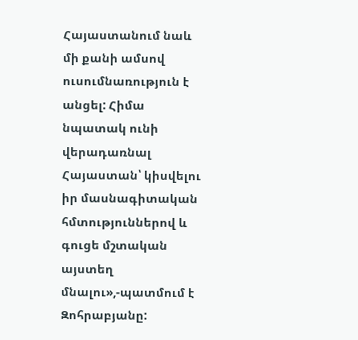Հայաստանում նաև մի քանի ամսով ուսումնառություն է անցել: Հիմա նպատակ ունի վերադառնալ Հայաստան՝ կիսվելու իր մասնագիտական հմտություններով և գուցե մշտական այստեղ մնալու»,-պատմում է Զոհրաբյանը: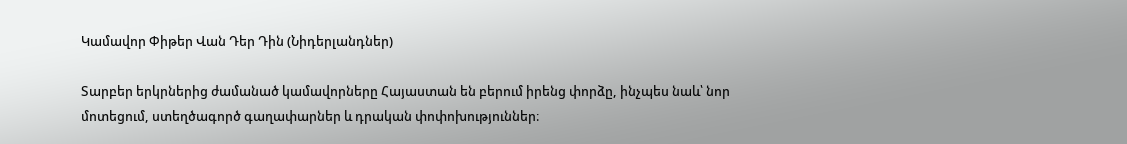Կամավոր Փիթեր Վան Դեր Դին (Նիդերլանդներ)

Տարբեր երկրներից ժամանած կամավորները Հայաստան են բերում իրենց փորձը, ինչպես նաև՝ նոր մոտեցում, ստեղծագործ գաղափարներ և դրական փոփոխություններ։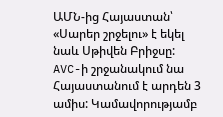ԱՄՆ-ից Հայաստան՝ «Սարեր շրջելու» է եկել նաև Սթիվեն Բրիջսը: AVC-ի շրջանակում նա Հայաստանում է արդեն 3 ամիս: Կամավորությամբ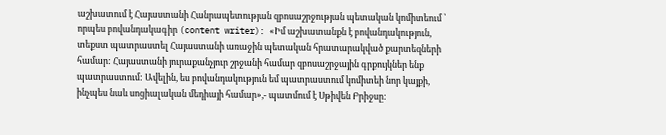աշխատում է Հայաստանի Հանրապետության զբոսաշրջության պետական կոմիտեում ՝ որպես բովանդակագիր (content writer): «Իմ աշխատանքն է բովանդակություն, տեքստ պատրաստել Հայաստանի առաջին պետական հրատարակված քարտեզների համար: Հայաստանի յուրաքանչյուր շրջանի համար զբոսաշրջային գրքույկներ ենք պատրաստում: Ավելին, ես բովանդակություն եմ պատրաստում կոմիտեի նոր կայքի, ինչպես նաև սոցիալական մեդիայի համար»,- պատմում է Սթիվեն Բրիջսը: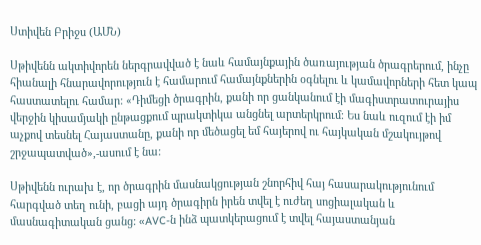Ստիվեն Բրիջս (ԱՄՆ)

Սթիվենն ակտիվորեն ներգրավված է նաև համայնքային ծառայության ծրագրերում, ինչը հիանալի հնարավորություն է համարում համայնքներին օգնելու և կամավորների հետ կապ հաստատելու համար: «Դիմեցի ծրագրին, քանի որ ցանկանում էի մագիստրատուրայիս վերջին կիսամյակի ընթացքում պրակտիկա անցնել արտերկրում։ Ես նաև ուզում էի իմ աչքով տեսնել Հայաստանը, քանի որ մեծացել եմ հայերով ու հայկական մշակույթով շրջապատված»,-ասում է նա:

Սթիվենն ուրախ է, որ ծրագրին մասնակցության շնորհիվ հայ հասարակությունում հարգված տեղ ունի, բացի այդ ծրագիրն իրեն տվել է ուժեղ սոցիալական և մասնագիտական ցանց: «AVC-ն ինձ պատկերացում է տվել հայաստանյան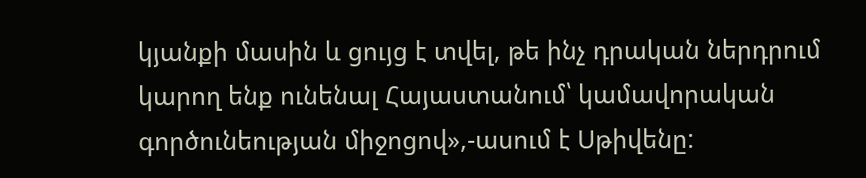կյանքի մասին և ցույց է տվել, թե ինչ դրական ներդրում կարող ենք ունենալ Հայաստանում՝ կամավորական գործունեության միջոցով»,-ասում է Սթիվենը: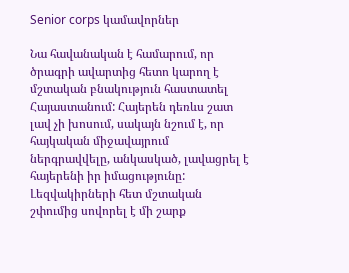Senior corps կամավորներ

Նա հավանական է համարում, որ ծրագրի ավարտից հետո կարող է մշտական բնակություն հաստատել Հայաստանում: Հայերեն դեռևս շատ լավ չի խոսում, սակայն նշում է, որ հայկական միջավայրում ներգրավվելը, անկասկած, լավացրել է հայերենի իր իմացությունը: Լեզվակիրների հետ մշտական շփումից սովորել է մի շարք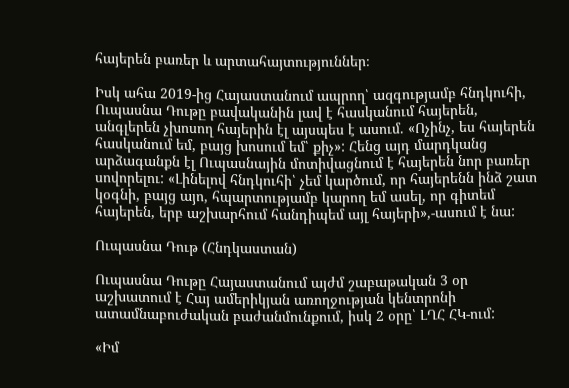հայերեն բառեր և արտահայտություններ։

Իսկ ահա 2019-ից Հայաստանում ապրող՝ ազգությամբ հնդկուհի, Ուպասնա Դութը բավականին լավ է հասկանում հայերեն, անգլերեն չխոսող հայերին էլ այսպես է ասում. «Ոչինչ, ես հայերեն հասկանում եմ, բայց խոսում եմ՝ քիչ»: Հենց այդ մարդկանց արձագանքն էլ Ուպասնային մոտիվացնում է հայերեն նոր բառեր սովորելու: «Լինելով հնդկուհի՝ չեմ կարծում, որ հայերենն ինձ շատ կօգնի, բայց այո, հպարտությամբ կարող եմ ասել, որ գիտեմ հայերեն, երբ աշխարհում հանդիպեմ այլ հայերի»,-ասում է նա:

Ուպասնա Դութ (Հնդկաստան)

Ուպասնա Դութը Հայաստանում այժմ շաբաթական 3 օր աշխատում է Հայ ամերիկյան առողջության կենտրոնի ատամնաբուժական բաժանմունքում, իսկ 2 օրը՝ ԼՂՀ ՀԿ-ում:

«Իմ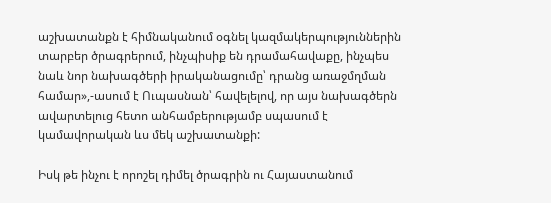աշխատանքն է հիմնականում օգնել կազմակերպություններին տարբեր ծրագրերում, ինչպիսիք են դրամահավաքը, ինչպես նաև նոր նախագծերի իրականացումը՝ դրանց առաջմղման համար»,-ասում է Ուպասնան՝ հավելելով, որ այս նախագծերն ավարտելուց հետո անհամբերությամբ սպասում է կամավորական ևս մեկ աշխատանքի:

Իսկ թե ինչու է որոշել դիմել ծրագրին ու Հայաստանում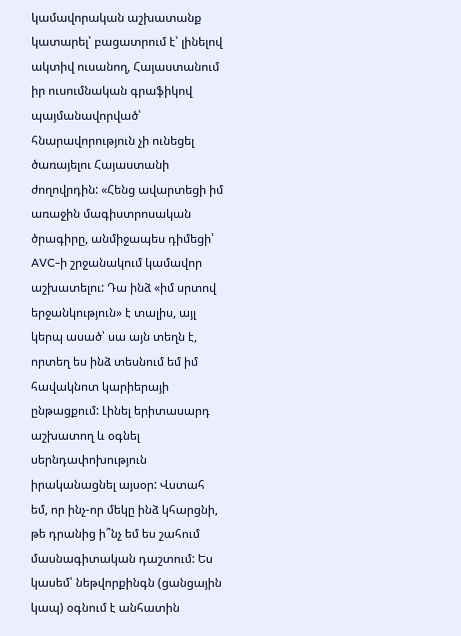կամավորական աշխատանք կատարել՝ բացատրում է՝ լինելով ակտիվ ուսանող, Հայաստանում իր ուսումնական գրաֆիկով պայմանավորված՝ հնարավորություն չի ունեցել ծառայելու Հայաստանի ժողովրդին: «Հենց ավարտեցի իմ առաջին մագիստրոսական ծրագիրը, անմիջապես դիմեցի՝ AVC-ի շրջանակում կամավոր աշխատելու: Դա ինձ «իմ սրտով երջանկություն» է տալիս, այլ կերպ ասած՝ սա այն տեղն է, որտեղ ես ինձ տեսնում եմ իմ հավակնոտ կարիերայի ընթացքում: Լինել երիտասարդ աշխատող և օգնել սերնդափոխություն իրականացնել այսօր: Վստահ եմ, որ ինչ-որ մեկը ինձ կհարցնի, թե դրանից ի՞նչ եմ ես շահում մասնագիտական դաշտում: Ես կասեմ՝ նեթվորքինգն (ցանցային կապ) օգնում է անհատին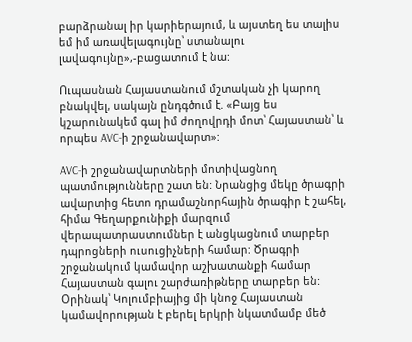բարձրանալ իր կարիերայում, և այստեղ ես տալիս եմ իմ առավելագույնը՝ ստանալու լավագույնը»,-բացատում է նա:

Ուպասնան Հայաստանում մշտական չի կարող բնակվել, սակայն ընդգծում է. «Բայց ես կշարունակեմ գալ իմ ժողովրդի մոտ՝ Հայաստան՝ և որպես AVC-ի շրջանավարտ»:

AVC-ի շրջանավարտների մոտիվացնող պատմությունները շատ են: Նրանցից մեկը ծրագրի ավարտից հետո դրամաշնորհային ծրագիր է շահել, հիմա Գեղարքունիքի մարզում վերապատրաստումներ է անցկացնում տարբեր դպրոցների ուսուցիչների համար: Ծրագրի շրջանակում կամավոր աշխատանքի համար Հայաստան գալու շարժառիթները տարբեր են: Օրինակ՝ Կոլումբիայից մի կնոջ Հայաստան կամավորության է բերել երկրի նկատմամբ մեծ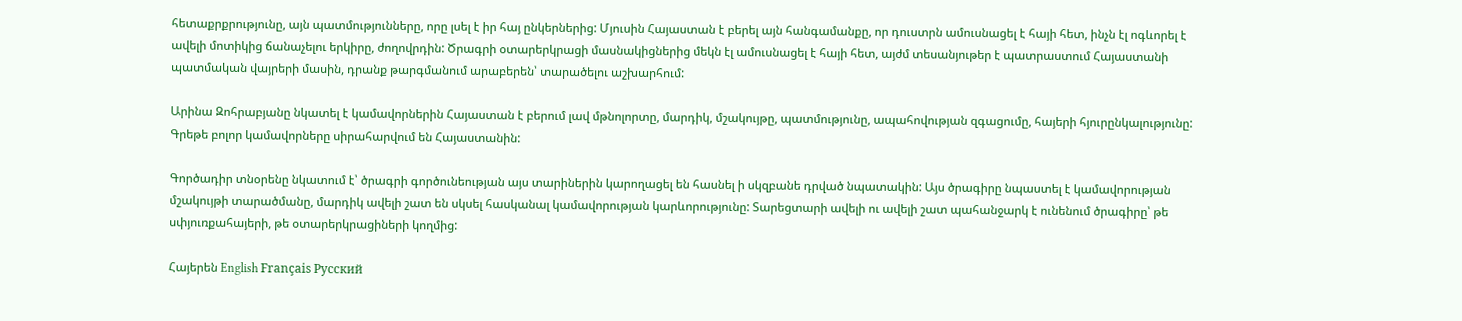հետաքրքրությունը, այն պատմությունները, որը լսել է իր հայ ընկերներից: Մյուսին Հայաստան է բերել այն հանգամանքը, որ դուստրն ամուսնացել է հայի հետ, ինչն էլ ոգևորել է ավելի մոտիկից ճանաչելու երկիրը, ժողովրդին: Ծրագրի օտարերկրացի մասնակիցներից մեկն էլ ամուսնացել է հայի հետ, այժմ տեսանյութեր է պատրաստում Հայաստանի պատմական վայրերի մասին, դրանք թարգմանում արաբերեն՝ տարածելու աշխարհում:

Արինա Զոհրաբյանը նկատել է կամավորներին Հայաստան է բերում լավ մթնոլորտը, մարդիկ, մշակույթը, պատմությունը, ապահովության զգացումը, հայերի հյուրընկալությունը: Գրեթե բոլոր կամավորները սիրահարվում են Հայաստանին:

Գործադիր տնօրենը նկատում է՝ ծրագրի գործունեության այս տարիներին կարողացել են հասնել ի սկզբանե դրված նպատակին: Այս ծրագիրը նպաստել է կամավորության մշակույթի տարածմանը, մարդիկ ավելի շատ են սկսել հասկանալ կամավորության կարևորությունը: Տարեցտարի ավելի ու ավելի շատ պահանջարկ է ունենում ծրագիրը՝ թե սփյուռքահայերի, թե օտարերկրացիների կողմից:

Հայերեն English Français Русский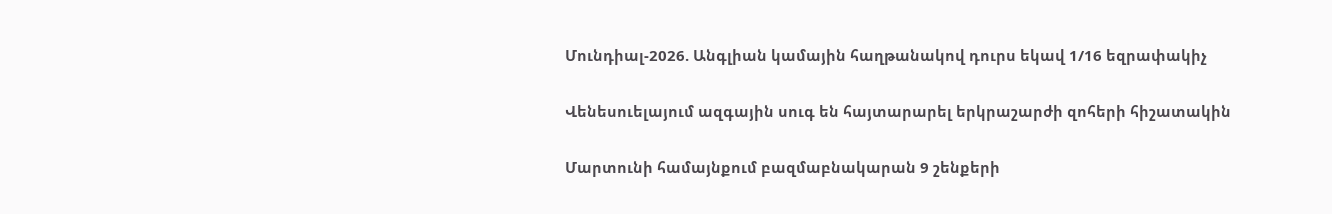Մունդիալ-2026. Անգլիան կամային հաղթանակով դուրս եկավ 1/16 եզրափակիչ

Վենեսուելայում ազգային սուգ են հայտարարել երկրաշարժի զոհերի հիշատակին

Մարտունի համայնքում բազմաբնակարան 9 շենքերի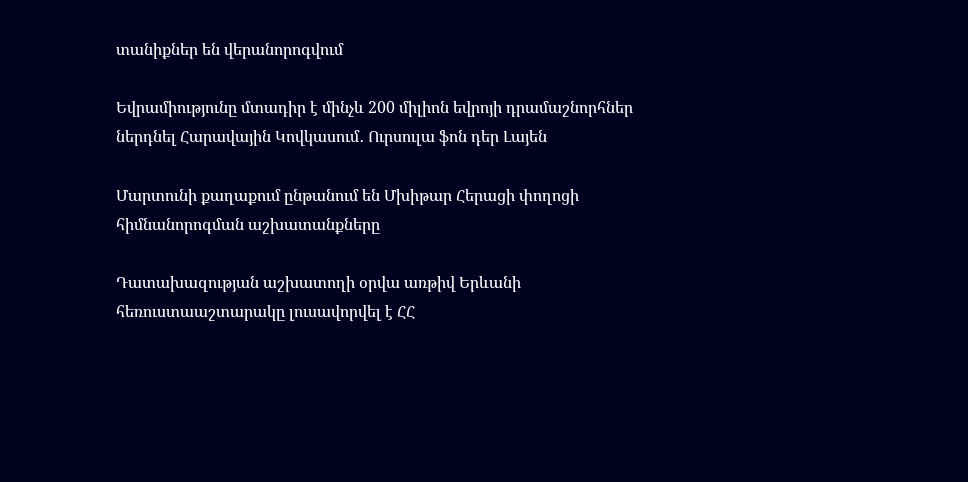տանիքներ են վերանորոգվում

Եվրամիությունը մտադիր է մինչև 200 միլիոն եվրոյի դրամաշնորհներ ներդնել Հարավային Կովկասում․ Ուրսուլա ֆոն դեր Լայեն

Մարտունի քաղաքում ընթանում են Մխիթար Հերացի փողոցի հիմնանորոգման աշխատանքները

Դատախազության աշխատողի օրվա առթիվ Երևանի հեռուստաաշտարակը լուսավորվել է ՀՀ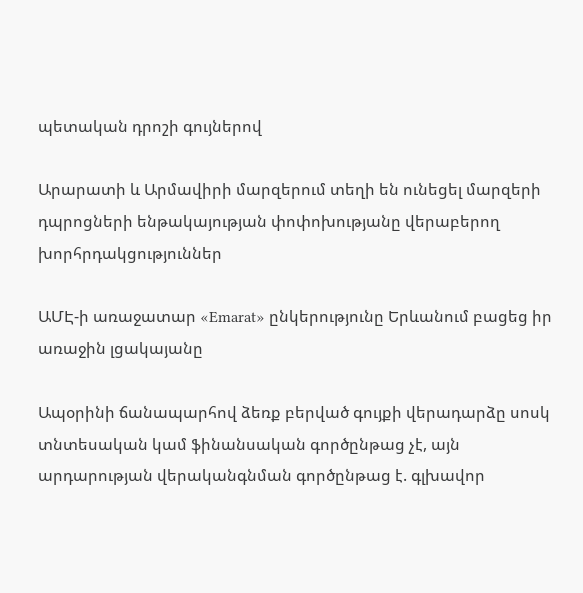պետական դրոշի գույներով

Արարատի և Արմավիրի մարզերում տեղի են ունեցել մարզերի դպրոցների ենթակայության փոփոխությանը վերաբերող խորհրդակցություններ

ԱՄԷ-ի առաջատար «Emarat» ընկերությունը Երևանում բացեց իր առաջին լցակայանը

Ապօրինի ճանապարհով ձեռք բերված գույքի վերադարձը սոսկ տնտեսական կամ ֆինանսական գործընթաց չէ, այն արդարության վերականգնման գործընթաց է. գլխավոր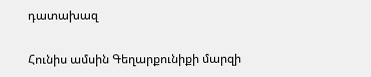դատախազ

Հունիս ամսին Գեղարքունիքի մարզի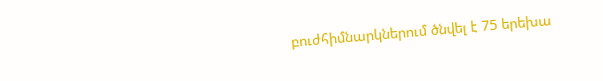բուժհիմնարկներում ծնվել է 75 երեխա